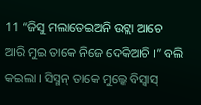11 “ଜିସୁ ମଲାତେଇଅନି ଉଟ୍ଲା ଆଚେ ଆରି ମୁଇ ତାକେ ନିଜେ ଦେକିଆଚି ।” ବଲି କଇଲା । ସିସ୍ମନ୍ ତାକେ ମୁଲ୍କେ ବିସ୍ବାସ୍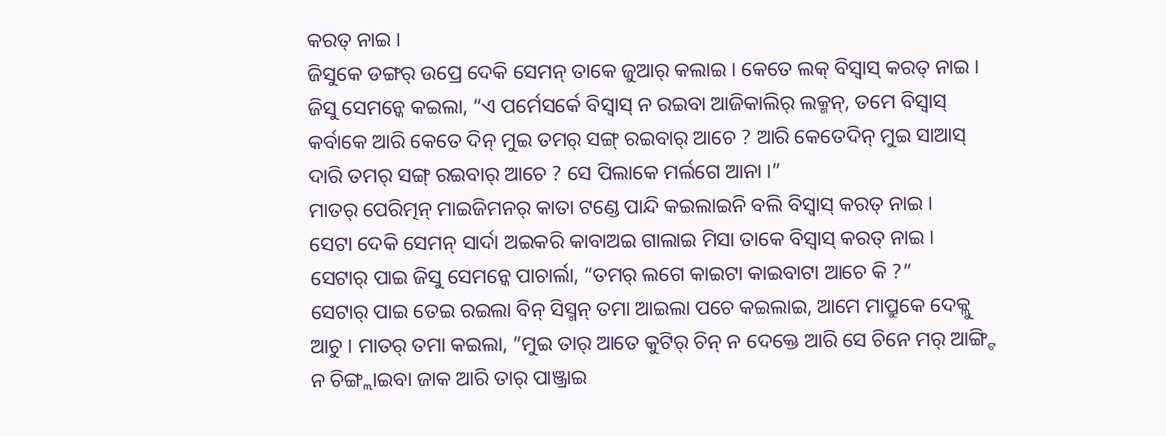କରତ୍ ନାଇ ।
ଜିସୁକେ ଡଙ୍ଗର୍ ଉପ୍ରେ ଦେକି ସେମନ୍ ତାକେ ଜୁଆର୍ କଲାଇ । କେତେ ଲକ୍ ବିସ୍ବାସ୍ କରତ୍ ନାଇ ।
ଜିସୁ ସେମନ୍କେ କଇଲା, “ଏ ପର୍ମେସର୍କେ ବିସ୍ବାସ୍ ନ ରଇବା ଆଜିକାଲିର୍ ଲକ୍ମନ୍, ତମେ ବିସ୍ବାସ୍ କର୍ବାକେ ଆରି କେତେ ଦିନ୍ ମୁଇ ତମର୍ ସଙ୍ଗ୍ ରଇବାର୍ ଆଚେ ? ଆରି କେତେଦିନ୍ ମୁଇ ସାଆସ୍ ଦାରି ତମର୍ ସଙ୍ଗ୍ ରଇବାର୍ ଆଚେ ? ସେ ପିଲାକେ ମର୍ଲଗେ ଆନା ।”
ମାତର୍ ପେରିତ୍ମନ୍ ମାଇଜିମନର୍ କାତା ଟଣ୍ଡେ ପାନ୍ଦି କଇଲାଇନି ବଲି ବିସ୍ବାସ୍ କରତ୍ ନାଇ ।
ସେଟା ଦେକି ସେମନ୍ ସାର୍ଦା ଅଇକରି କାବାଅଇ ଗାଲାଇ ମିସା ତାକେ ବିସ୍ବାସ୍ କରତ୍ ନାଇ । ସେଟାର୍ ପାଇ ଜିସୁ ସେମନ୍କେ ପାଚାର୍ଲା, “ତମର୍ ଲଗେ କାଇଟା କାଇବାଟା ଆଚେ କି ?”
ସେଟାର୍ ପାଇ ତେଇ ରଇଲା ବିନ୍ ସିସ୍ମନ୍ ତମା ଆଇଲା ପଚେ କଇଲାଇ, ଆମେ ମାପ୍ରୁକେ ଦେକ୍ଲୁ ଆଚୁ । ମାତର୍ ତମା କଇଲା, “ମୁଇ ତାର୍ ଆତେ କୁଟିର୍ ଚିନ୍ ନ ଦେକ୍ତେ ଆରି ସେ ଚିନେ ମର୍ ଆଙ୍ଗ୍ଟି ନ ଚିଙ୍ଗ୍ଲାଇବା ଜାକ ଆରି ତାର୍ ପାଞ୍ଜ୍ରାଇ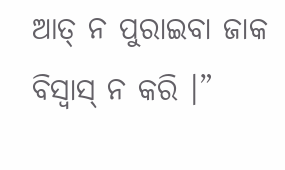ଆତ୍ ନ ପୁରାଇବା ଜାକ ବିସ୍ବାସ୍ ନ କରି ।”